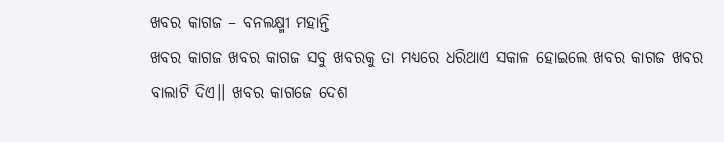ଖବର କାଗଜ – ବନଲକ୍ଷ୍ମୀ ମହାନ୍ତି
ଖବର କାଗଜ ଖବର କାଗଜ ସବୁ ଖବରକୁ ତା ମଧ୍ୟରେ ଧରିଥାଏ ସକାଳ ହୋଇଲେ ଖବର କାଗଜ ଖବର ବାଲାଟି ଦିଏ।। ଖବର କାଗଜେ ଦେଶ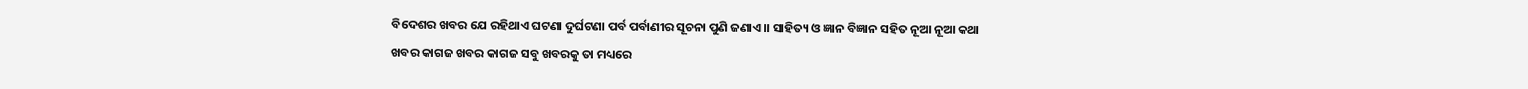ବିଦେଶର ଖବର ଯେ ରହିଥାଏ ଘଟଣା ଦୁର୍ଘଟଣା ପର୍ବ ପର୍ବାଣୀର ସୂଚନା ପୁଣି ଜଣାଏ।। ସାହିତ୍ୟ ଓ ଜ୍ଞାନ ବିଜ୍ଞାନ ସହିତ ନୂଆ ନୂଆ କଥା
ଖବର କାଗଜ ଖବର କାଗଜ ସବୁ ଖବରକୁ ତା ମଧ୍ୟରେ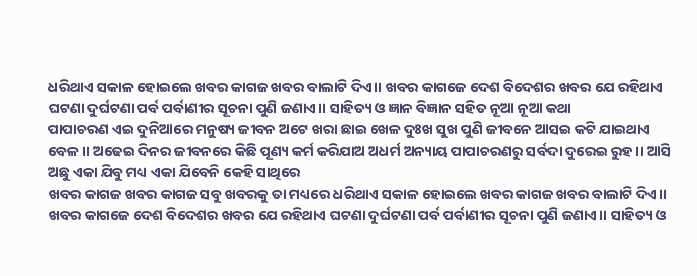ଧରିଥାଏ ସକାଳ ହୋଇଲେ ଖବର କାଗଜ ଖବର ବାଲାଟି ଦିଏ।। ଖବର କାଗଜେ ଦେଶ ବିଦେଶର ଖବର ଯେ ରହିଥାଏ ଘଟଣା ଦୁର୍ଘଟଣା ପର୍ବ ପର୍ବାଣୀର ସୂଚନା ପୁଣି ଜଣାଏ।। ସାହିତ୍ୟ ଓ ଜ୍ଞାନ ବିଜ୍ଞାନ ସହିତ ନୂଆ ନୂଆ କଥା
ପାପାଚରଣ ଏଇ ଦୁନିଆରେ ମନୁଷ୍ୟ ଜୀବନ ଅଟେ ଖରା ଛାଇ ଖେଳ ଦୁଃଖ ସୁଖ ପୁଣି ଜୀବନେ ଆସଇ କଟି ଯାଇଥାଏ ବେଳ।। ଅଢେଇ ଦିନର ଜୀବନରେ କିଛି ପୂଣ୍ୟ କର୍ମ କରିଯାଅ ଅଧର୍ମ ଅନ୍ୟାୟ ପାପାଚରଣରୁ ସର୍ବଦା ଦୁରେଇ ରୁହ।। ଆସି ଅଛୁ ଏକା ଯିବୁ ମଧ୍ୟ ଏକା ଯିବେନି କେହି ସାଥିରେ
ଖବର କାଗଜ ଖବର କାଗଜ ସବୁ ଖବରକୁ ତା ମଧ୍ୟରେ ଧରିଥାଏ ସକାଳ ହୋଇଲେ ଖବର କାଗଜ ଖବର ବାଲାଟି ଦିଏ।। ଖବର କାଗଜେ ଦେଶ ବିଦେଶର ଖବର ଯେ ରହିଥାଏ ଘଟଣା ଦୁର୍ଘଟଣା ପର୍ବ ପର୍ବାଣୀର ସୂଚନା ପୁଣି ଜଣାଏ।। ସାହିତ୍ୟ ଓ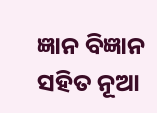ଜ୍ଞାନ ବିଜ୍ଞାନ ସହିତ ନୂଆ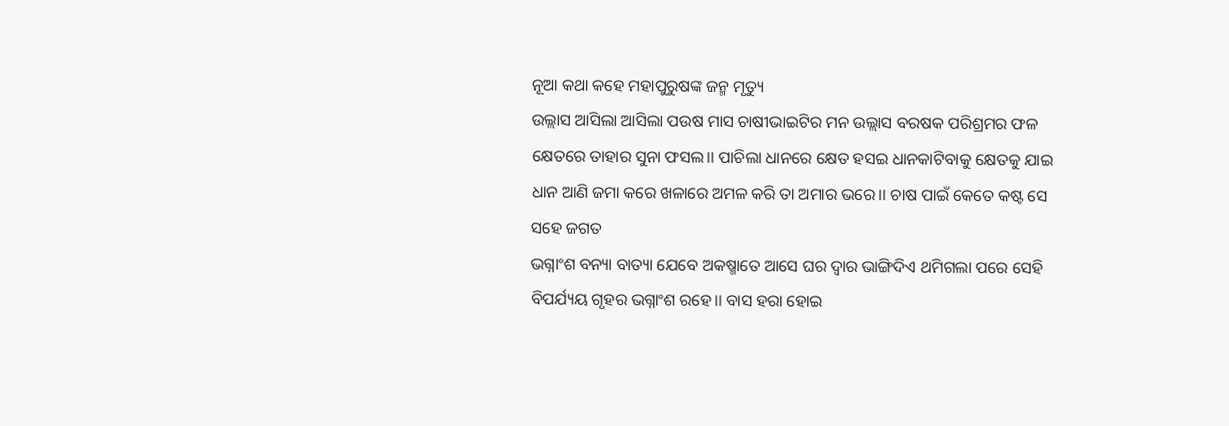ନୂଆ କଥା କହେ ମହାପୁରୁଷଙ୍କ ଜନ୍ମ ମୃତ୍ୟୁ
ଉଲ୍ଲାସ ଆସିଲା ଆସିଲା ପଉଷ ମାସ ଚାଷୀଭାଇଟିର ମନ ଉଲ୍ଲାସ ବରଷକ ପରିଶ୍ରମର ଫଳ କ୍ଷେତରେ ତାହାର ସୁନା ଫସଲ।। ପାଚିଲା ଧାନରେ କ୍ଷେତ ହସଇ ଧାନକାଟିବାକୁ କ୍ଷେତକୁ ଯାଇ ଧାନ ଆଣି ଜମା କରେ ଖଳାରେ ଅମଳ କରି ତା ଅମାର ଭରେ।। ଚାଷ ପାଇଁ କେତେ କଷ୍ଟ ସେ ସହେ ଜଗତ
ଭଗ୍ନାଂଶ ବନ୍ୟା ବାତ୍ୟା ଯେବେ ଅକଷ୍ମାତେ ଆସେ ଘର ଦ୍ବାର ଭାଙ୍ଗିଦିଏ ଥମିଗଲା ପରେ ସେହି ବିପର୍ଯ୍ୟୟ ଗୃହର ଭଗ୍ନାଂଶ ରହେ।। ବାସ ହରା ହୋଇ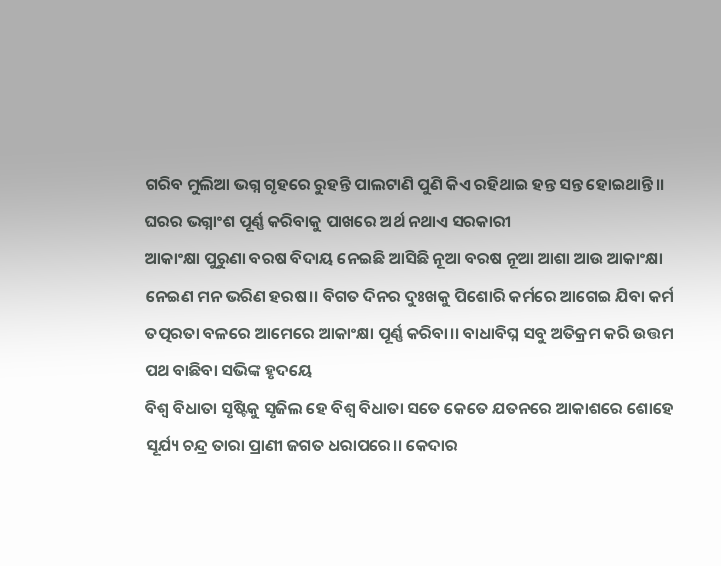ଗରିବ ମୁଲିଆ ଭଗ୍ନ ଗୃହରେ ରୁହନ୍ତି ପାଲଟାଣି ପୁଣି କିଏ ରହିଥାଇ ହନ୍ତ ସନ୍ତ ହୋଇଥାନ୍ତି।। ଘରର ଭଗ୍ନାଂଶ ପୂର୍ଣ୍ଣ କରିବାକୁ ପାଖରେ ଅର୍ଥ ନଥାଏ ସରକାରୀ
ଆକାଂକ୍ଷା ପୁରୁଣା ବରଷ ବିଦାୟ ନେଇଛି ଆସିଛି ନୂଆ ବରଷ ନୂଆ ଆଶା ଆଉ ଆକାଂକ୍ଷା ନେଇଣ ମନ ଭରିଣ ହରଷ।। ବିଗତ ଦିନର ଦୁଃଖକୁ ପିଶୋରି କର୍ମରେ ଆଗେଇ ଯିବା କର୍ମ ତତ୍ପରତା ବଳରେ ଆମେରେ ଆକାଂକ୍ଷା ପୂର୍ଣ୍ଣ କରିବା।। ବାଧାବିଘ୍ନ ସବୁ ଅତିକ୍ରମ କରି ଉତ୍ତମ ପଥ ବାଛିବା ସଭିଙ୍କ ହୃଦୟେ
ବିଶ୍ବ ବିଧାତା ସୃଷ୍ଟିକୁ ସୃଜିଲ ହେ ବିଶ୍ବ ବିଧାତା ସତେ କେତେ ଯତନରେ ଆକାଶରେ ଶୋହେ ସୂର୍ଯ୍ୟ ଚନ୍ଦ୍ର ତାରା ପ୍ରାଣୀ ଜଗତ ଧରାପରେ।। କେଦାର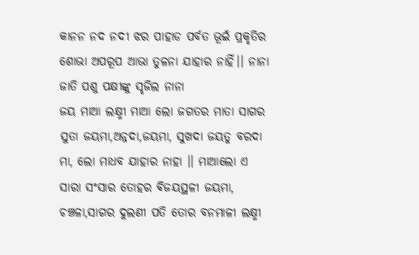କାନନ ନଦ ନଦୀ ଝର ପାହାଡ ପର୍ବତ ଭୂଇଁ ପ୍ରକୃତିର ଶୋଭା ଅପରୂପ ଆଭା ତୁଳନା ଯାହାର ନାହିଁ।। ନାନା ଜାତି ପଶୁ ପକ୍ଷୀଙ୍କୁ ସୃଜିଲ ନାନା
ଜୟ ମାଆ ଲକ୍ଷ୍ମୀ ମାଆ ଲୋ ଜଗତର ମାତା ସାଗର ସୁତା ଜୟମା,ଅନ୍ନଦା,ଜୟମା, ସୁଖଦା ଜୟତୁ ବରଦା ମା, ଲୋ ମାଧବ ଯାହାର ନାହା ।। ମାଆଲୋ ଏ ସାରା ସଂସାର ତୋହର ଵିଜୟସ୍ଥଳୀ ଜୟମା, ଚଞ୍ଚଳା,ସାଗର ଦୁଲଣୀ ପତି ତୋର ବନମାଳୀ ଲକ୍ଷ୍ମୀ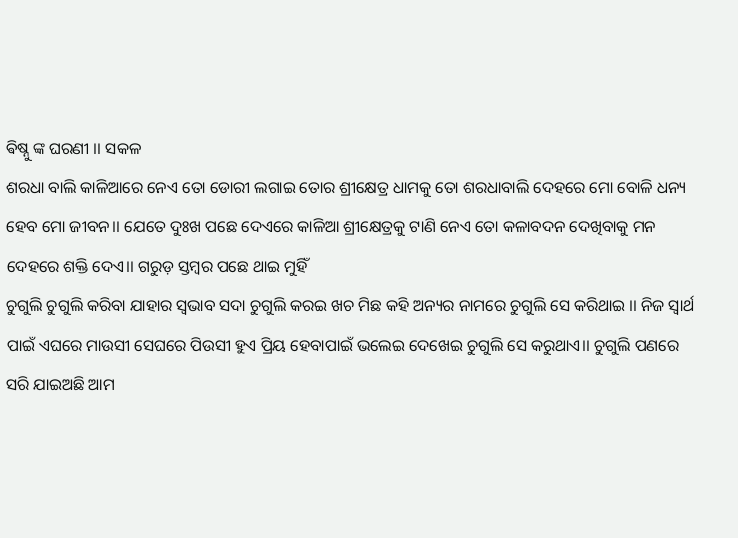ଵିଷ୍ନୁ ଙ୍କ ଘରଣୀ ।। ସକଳ
ଶରଧା ବାଲି କାଳିଆରେ ନେଏ ତୋ ଡୋରୀ ଲଗାଇ ତୋର ଶ୍ରୀକ୍ଷେତ୍ର ଧାମକୁ ତୋ ଶରଧାବାଲି ଦେହରେ ମୋ ବୋଳି ଧନ୍ୟ ହେବ ମୋ ଜୀବନ।। ଯେତେ ଦୁଃଖ ପଛେ ଦେଏରେ କାଳିଆ ଶ୍ରୀକ୍ଷେତ୍ରକୁ ଟାଣି ନେଏ ତୋ କଳାବଦନ ଦେଖିବାକୁ ମନ ଦେହରେ ଶକ୍ତି ଦେଏ।। ଗରୁଡ଼ ସ୍ତମ୍ବର ପଛେ ଥାଇ ମୁହିଁ
ଚୁଗୁଲି ଚୁଗୁଲି କରିବା ଯାହାର ସ୍ବଭାବ ସଦା ଚୁଗୁଲି କରଇ ଖଚ ମିଛ କହି ଅନ୍ୟର ନାମରେ ଚୁଗୁଲି ସେ କରିଥାଇ ।। ନିଜ ସ୍ବାର୍ଥ ପାଇଁ ଏଘରେ ମାଉସୀ ସେଘରେ ପିଉସୀ ହୁଏ ପ୍ରିୟ ହେବାପାଇଁ ଭଲେଇ ଦେଖେଇ ଚୁଗୁଲି ସେ କରୁଥାଏ।। ଚୁଗୁଲି ପଣରେ ସରି ଯାଇଅଛି ଆମ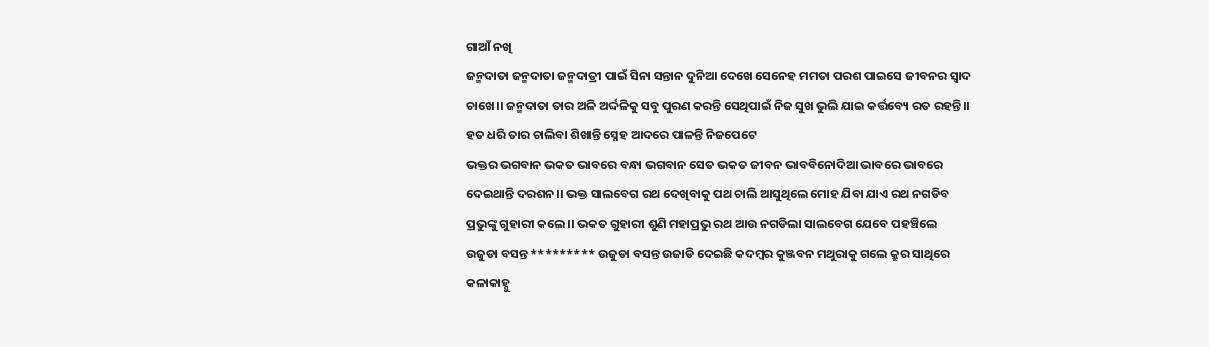ଗାଆଁ ନଖି
ଜନ୍ମଦାତା ଜନ୍ମଦାତା ଜନ୍ମଦାତ୍ରୀ ପାଇଁ ସିନା ସନ୍ତାନ ଦୁନିଆ ଦେଖେ ସେନେହ ମମତା ପରଶ ପାଇସେ ଜୀବନର ସ୍ବାଦ ଚାଖେ।। ଜନ୍ମଦାତା ତାର ଅଳି ଅର୍ଦ୍ଦଳିକୁ ସବୁ ପୁରଣ କରନ୍ତି ସେଥିପାଇଁ ନିଜ ସୁଖ ଭୁଲି ଯାଇ କର୍ତ୍ତବ୍ୟେ ରତ ରହନ୍ତି।। ହତ ଧରି ତାର ଚାଲିବା ଶିଖାନ୍ତି ସ୍ନେହ ଆଦରେ ପାଳନ୍ତି ନିଜପେଟେ
ଭକ୍ତର ଭଗବାନ ଭକତ ଭାବରେ ବନ୍ଧା ଭଗବାନ ସେତ ଭକତ ଜୀବନ ଭାବବିନୋଦିଆ ଭାବରେ ଭାବରେ ଦେଇଥାନ୍ତି ଦରଶନ।। ଭକ୍ତ ସାଲବେଗ ରଥ ଦେଖିବାକୁ ପଥ ଚାଲି ଆସୁଥିଲେ ମୋହ ଯିବା ଯାଏ ରଥ ନଗଡିବ ପ୍ରଭୁଙ୍କୁ ଗୁହାରୀ କଲେ।। ଭକତ ଗୁହାରୀ ଶୁଣି ମହାପ୍ରଭୁ ରଥ ଆଉ ନଗଡିଲା ସାଲବେଗ ଯେବେ ପହଞ୍ଚିଲେ
ଉଜୁଡା ବସନ୍ତ ********* ଉଜୁଡା ବସନ୍ତ ଉଜାଡି ଦେଇଛି କଦମ୍ବର କୁଞ୍ଜବନ ମଥୁରାକୁ ଗଲେ କ୍ରୁର ସାଥିରେ କଳାକାହ୍ନୁ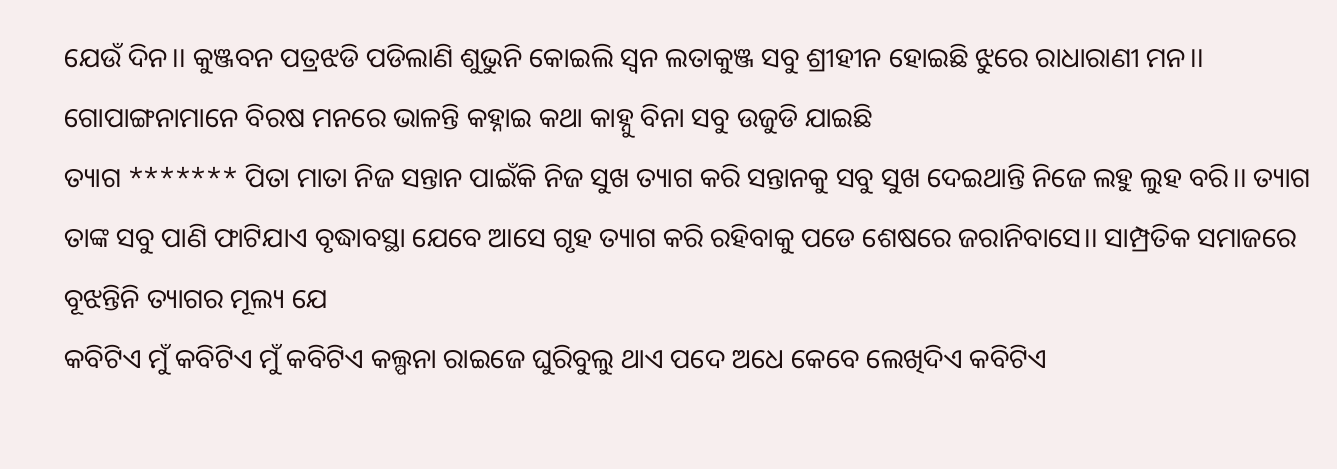ଯେଉଁ ଦିନ।। କୁଞ୍ଜବନ ପତ୍ରଝଡି ପଡିଲାଣି ଶୁଭୁନି କୋଇଲି ସ୍ବନ ଲତାକୁଞ୍ଜ ସବୁ ଶ୍ରୀହୀନ ହୋଇଛି ଝୁରେ ରାଧାରାଣୀ ମନ।। ଗୋପାଙ୍ଗନାମାନେ ବିରଷ ମନରେ ଭାଳନ୍ତି କହ୍ନାଇ କଥା କାହ୍ନୁ ବିନା ସବୁ ଉଜୁଡି ଯାଇଛି
ତ୍ୟାଗ ******* ପିତା ମାତା ନିଜ ସନ୍ତାନ ପାଇଁକି ନିଜ ସୁଖ ତ୍ୟାଗ କରି ସନ୍ତାନକୁ ସବୁ ସୁଖ ଦେଇଥାନ୍ତି ନିଜେ ଲହୁ ଲୁହ ବରି।। ତ୍ୟାଗ ତାଙ୍କ ସବୁ ପାଣି ଫାଟିଯାଏ ବୃଦ୍ଧାବସ୍ଥା ଯେବେ ଆସେ ଗୃହ ତ୍ୟାଗ କରି ରହିବାକୁ ପଡେ ଶେଷରେ ଜରାନିବାସେ।। ସାମ୍ପ୍ରତିକ ସମାଜରେ ବୂଝନ୍ତିନି ତ୍ୟାଗର ମୂଲ୍ୟ ଯେ
କବିଟିଏ ମୁଁ କବିଟିଏ ମୁଁ କବିଟିଏ କଲ୍ପନା ରାଇଜେ ଘୁରିବୁଲୁ ଥାଏ ପଦେ ଅଧେ କେବେ ଲେଖିଦିଏ କବିଟିଏ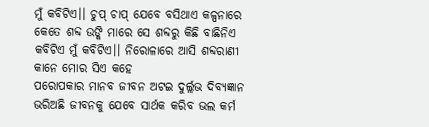ମୁଁ କବିଟିଏ।। ଚୁପ୍ ଚାପ୍ ଯେବେ ବସିଥାଏ କଳ୍ପନାରେ କେତେ ଶବ୍ଦ ଉଙ୍କି ମାରେ ସେ ଶବ୍ଦରୁ କିଛି ବାଛିନିଏ କବିଟିଏ ମୁଁ କବିଟିଏ।। ନିରୋଳାରେ ଆସି ଶବ୍ଦରାଣୀ କାନେ ମୋର ସିଏ କହେ
ପରୋପକାର ମାନବ ଜୀବନ ଅଟଇ ଦୁର୍ଲ୍ଲଭ ଦିବ୍ୟଜ୍ଞାନ ଭରିଅଛି ଜୀବନକୁ ଯେବେ ସାର୍ଥକ କରିବ ଭଲ କର୍ମ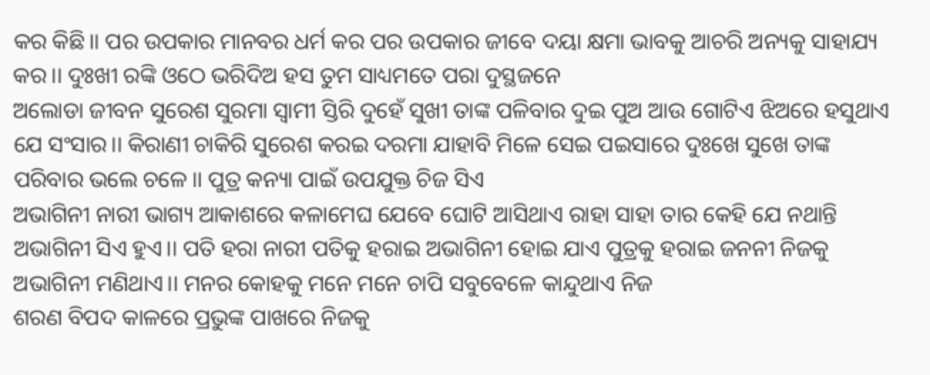କର କିଛି।। ପର ଉପକାର ମାନବର ଧର୍ମ କର ପର ଉପକାର ଜୀବେ ଦୟା କ୍ଷମା ଭାବକୁ ଆଚରି ଅନ୍ୟକୁ ସାହାଯ୍ୟ କର।। ଦୁଃଖୀ ରଙ୍କି ଓଠେ ଭରିଦିଅ ହସ ତୁମ ସାଧ୍ୟମତେ ପରା ଦୁସ୍ଥଜନେ
ଅଲୋଡା ଜୀବନ ସୁରେଶ ସୁରମା ସ୍ଵାମୀ ସ୍ତିରି ଦୁହେଁ ସୁଖୀ ତାଙ୍କ ପଳିବାର ଦୁଇ ପୁଅ ଆଉ ଗୋଟିଏ ଝିଅରେ ହସୁଥାଏ ଯେ ସଂସାର।। କିରାଣୀ ଚାକିରି ସୁରେଶ କରଇ ଦରମା ଯାହାବି ମିଳେ ସେଇ ପଇସାରେ ଦୁଃଖେ ସୁଖେ ତାଙ୍କ ପରିବାର ଭଲେ ଚଳେ।। ପୁତ୍ର କନ୍ୟା ପାଇଁ ଉପଯୁକ୍ତ ଚିଜ ସିଏ
ଅଭାଗିନୀ ନାରୀ ଭାଗ୍ୟ ଆକାଶରେ କଳାମେଘ ଯେବେ ଘୋଟି ଆସିଥାଏ ରାହା ସାହା ତାର କେହି ଯେ ନଥାନ୍ତି ଅଭାଗିନୀ ସିଏ ହୁଏ।। ପତି ହରା ନାରୀ ପତିକୁ ହରାଇ ଅଭାଗିନୀ ହୋଇ ଯାଏ ପୁତ୍ରକୁ ହରାଇ ଜନନୀ ନିଜକୁ ଅଭାଗିନୀ ମଣିଥାଏ।। ମନର କୋହକୁ ମନେ ମନେ ଚାପି ସବୁବେଳେ କାନ୍ଦୁଥାଏ ନିଜ
ଶରଣ ବିପଦ କାଳରେ ପ୍ରଭୁଙ୍କ ପାଖରେ ନିଜକୁ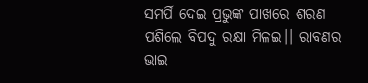ସମର୍ପି ଦେଇ ପ୍ରଭୁଙ୍କ ପାଖରେ ଶରଣ ପଶିଲେ ବିପଦୁ ରକ୍ଷା ମିଳଇ।। ରାବଣର ଭାଇ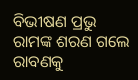ବିଭୀଷଣ ପ୍ରଭୁ ରାମଙ୍କ ଶରଣ ଗଲେ ରାବଣକୁ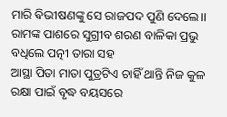ମାରି ଵିଭୀଷଣଙ୍କୁ ସେ ରାଜପଦ ପୁଣି ଦେଲେ।। ରାମଙ୍କ ପାଶରେ ସୁଗ୍ରୀବ ଶରଣ ବାଳିକା ପ୍ରଭୁ ବଧିଲେ ପତ୍ନୀ ତାରା ସହ
ଆସ୍ଥା ପିତା ମାତା ପୁତ୍ରଟିଏ ଚାହିଁ ଥାନ୍ତି ନିଜ କୁଳ ରକ୍ଷା ପାଇଁ ବୃଦ୍ଧ ବୟସରେ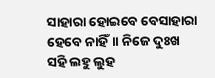ସାହାରା ହୋଇବେ ବେସାହାରା ହେବେ ନାହିଁ।। ନିଜେ ଦୁଃଖ ସହି ଲହୁ ଲୁହ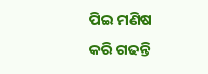ପିଇ ମଣିଷ କରି ଗଢନ୍ତି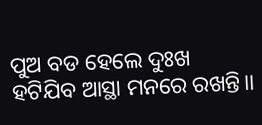ପୁଅ ବଡ ହେଲେ ଦୁଃଖ ହଟିଯିବ ଆସ୍ଥା ମନରେ ରଖନ୍ତି।।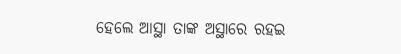ହେଲେ ଆସ୍ଥା ତାଙ୍କ ଅସ୍ଥାରେ ରହଇ